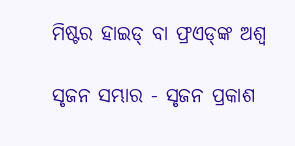ମିଷ୍ଟର ହାଇଡ୍‌ ବା ଫ୍ରଏଡ୍‌ଙ୍କ ଅଶ୍ବ

ସୃଜନ ସମ୍ଭାର - ସୃଜନ ପ୍ରକାଶ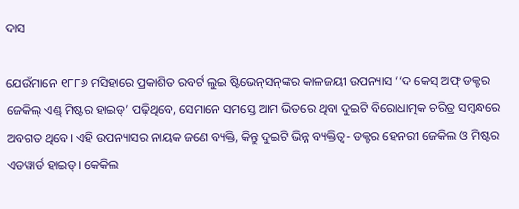ଦାସ

ଯେଉଁମାନେ ୧୮୮୬ ମସିହାରେ ପ୍ରକାଶିତ ରବର୍ଟ ଲୁଇ ଷ୍ଟିଭେନ୍‌ସନ୍‌ଙ୍କର କାଳଜୟୀ ଉପନ୍ୟାସ ‘‘ଦ କେସ୍ ଅଫ୍ ଡକ୍ଟର ଜେକିଲ୍‌ ଏଣ୍ଡ୍‌ ମିଷ୍ଟର ହାଇଡ୍‌’ ପଢ଼ିଥିବେ, ସେମାନେ ସମସ୍ତେ ଆମ ଭିତରେ ଥିବା ଦୁଇଟି ବିରୋଧାତ୍ମକ ଚରିତ୍ର ସମ୍ବନ୍ଧରେ ଅବଗତ ଥିବେ। ଏହି ଉପନ୍ୟାସର ନାୟକ ଜଣେ ବ୍ୟକ୍ତି, କିନ୍ତୁ ଦୁଇଟି ଭିନ୍ନ ବ୍ୟକ୍ତିତ୍ୱ- ଡକ୍ଟର ହେନରୀ ଜେକିଲ ଓ ମିଷ୍ଟର ଏଡୱାର୍ଡ ହାଇଡ୍। କେକିଲ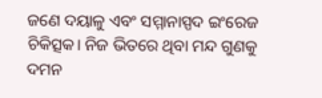ଜଣେ ଦୟାଳୁ ଏବଂ ସମ୍ମାନାସ୍ପଦ ଇଂରେଜ ଚିକିତ୍ସକ। ନିଜ ଭିତରେ ଥିବା ମନ୍ଦ ଗୁଣକୁ ଦମନ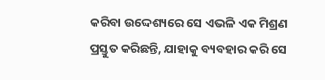କରିବା ଉଦ୍ଦେଶ୍ୟରେ ସେ ଏଭଳି ଏକ ମିଶ୍ରଣ ପ୍ରସ୍ତୁତ କରିଛନ୍ତି, ଯାହାକୁ ବ୍ୟବହାର କରି ସେ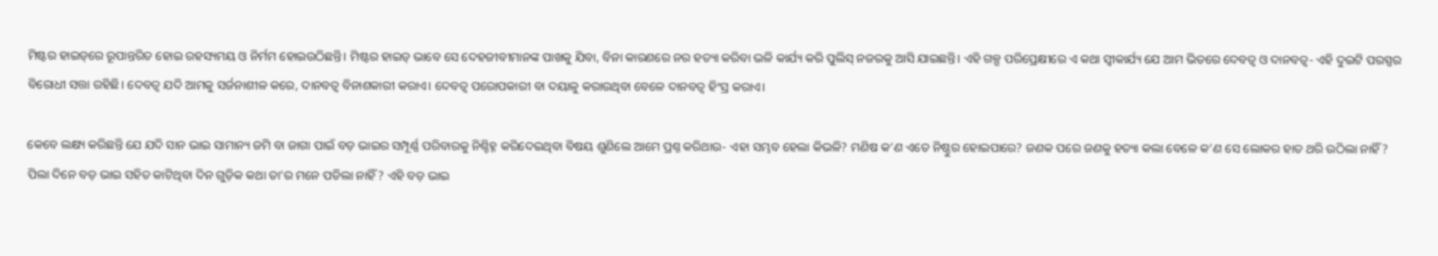ମିଷ୍ଟର ହାଇଡ୍‌ରେ ରୂପାନ୍ତରିତ ହୋଇ ରହସ୍ୟମୟ ଓ ନିର୍ମମ ହୋଇଉଠିଛନ୍ତି। ମିଷ୍ଟର ହାଇଡ୍‌ ଭାବେ ସେ ଦେହଜୀବୀମାନଙ୍କ ପାଖକୁ ଯିବା, ବିନା କାରଣରେ ନର ହତ୍ୟା କରିବା ଭଳି କାର୍ଯ୍ୟ କରି ପୁଲିସ୍‌ ନଜରକୁ ଆସି ଯାଇଛନ୍ତି। ଏହି ଗଳ୍ପ ପରିପ୍ରେକ୍ଷୀରେ ଏ କଥା ସ୍ବୀକାର୍ଯ୍ୟ ଯେ ଆମ ଭିତରେ ଦେବତ୍ୱ ଓ ଦାନବତ୍ବ- ଏହି ଦୁଇଟି ପରସ୍ପର ବିରୋଧୀ ସତ୍ତା ରହିଛି। ଦେବତ୍ୱ ଯଦି ଆମକୁ ସର୍ଜନାଶୀଳ କରେ, ଦାନବତ୍ବ ବିନାଶକାରୀ କରାଏ। ଦେବତ୍ୱ ପରୋପକାରୀ ବା ଦୟାଳୁ କରାଉଥିବା ବେଳେ ଦାନବତ୍ବ ହିଂସ୍ର କରାଏ।

କେବେ ଲକ୍ଷ୍ୟ କରିଛନ୍ତି ଯେ ଯଦି ସାନ ଭାଇ ସାମାନ୍ୟ ଜମି ବା ଜାଗା ପାଇଁ ବଡ଼ ଭାଇର ସମ୍ପୂର୍ଣ୍ଣ ପରିବାରକୁ ନିଶ୍ଚିହ୍ନ କରିଦେଇଥିବା ବିଷୟ ଶୁଣିଲେ ଆମେ ପ୍ରଶ୍ନ କରିଥାଉ- ଏହା ସମ୍ଭବ ହେଲା କିଭଳି? ମଣିଷ କ’ଣ ଏତେ ନିଷ୍ଠୁର ହୋଇପାରେ? ଜଣକ ପରେ ଜଣକୁ ହତ୍ୟା କଲା ବେଳେ କ’ଣ ସେ ଲୋକର ହାତ ଥରି ଉଠିଲା ନାହିଁ? ପିଲା ଦିନେ ବଡ଼ ଭାଇ ସହିତ କାଟିଥିବା ଦିନ ଗୁଡ଼ିକ କଥା ତା’ର ମନେ ପଡିଲା ନାହିଁ? ଏହି ବଡ଼ ଭାଇ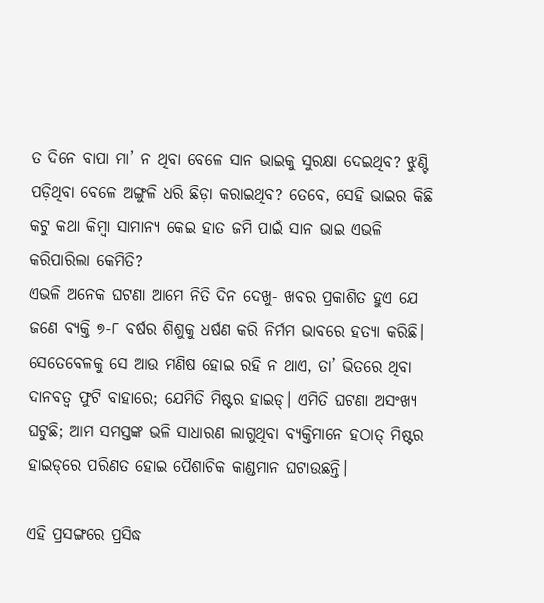ତ ଦିନେ ବାପା ମା’ ନ ଥିବା ବେଳେ ସାନ ଭାଇକୁ ସୁରକ୍ଷା ଦେଇଥିବ? ଝୁଣ୍ଟି ପଡ଼ିଥିବା ବେଳେ ଅଙ୍ଗୁଳି ଧରି ଛିଡ଼ା କରାଇଥିବ? ତେବେ, ସେହି ଭାଇର କିଛି କଟୁ କଥା କିମ୍ବା ସାମାନ୍ୟ କେଇ ହାତ ଜମି ପାଇଁ ସାନ ଭାଇ ଏଭଳି କରିପାରିଲା କେମିତି?
ଏଭଳି ଅନେକ ଘଟଣା ଆମେ ନିତି ଦିନ ଦେଖୁ- ଖବର ପ୍ରକାଶିତ ହୁଏ ଯେ ଜଣେ ବ୍ୟକ୍ତି ୭-୮ ବର୍ଷର ଶିଶୁକୁ ଧର୍ଷଣ କରି ନିର୍ମମ ଭାବରେ ହତ୍ୟା କରିଛି। ସେତେବେଳକୁ ସେ ଆଉ ମଣିଷ ହୋଇ ରହି ନ ଥାଏ, ତା’ ଭିତରେ ଥିବା ଦାନବତ୍ବ ଫୁଟି ବାହାରେ; ଯେମିତି ମିଷ୍ଟର ହାଇଡ୍‌। ଏମିତି ଘଟଣା ଅସଂଖ୍ୟ ଘଟୁଛି; ଆମ ସମସ୍ତଙ୍କ ଭଳି ସାଧାରଣ ଲାଗୁଥିବା ବ୍ୟକ୍ତିମାନେ ହଠାତ୍‌ ମିଷ୍ଟର ହାଇଡ୍‌ରେ ପରିଣତ ହୋଇ ପୈଶାଚିକ କାଣ୍ଡମାନ ଘଟାଉଛନ୍ତି।

ଏହି ପ୍ରସଙ୍ଗରେ ପ୍ରସିଦ୍ଧ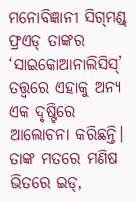ମନୋବିଜ୍ଞାନୀ ସିଗ୍‌ମଣ୍ଡ୍‌ ଫ୍ରଏଡ୍‌ ତାଙ୍କର ‘ସାଇକୋଆନାଲିସିସ୍‌’ ତତ୍ତ୍ୱରେ ଏହାକୁ ଅନ୍ୟ ଏକ ଦୃଷ୍ଟିରେ ଆଲୋଚନା କରିଛନ୍ତି। ତାଙ୍କ ମତରେ ମଣିଷ ଭିତରେ ଇଡ୍‌,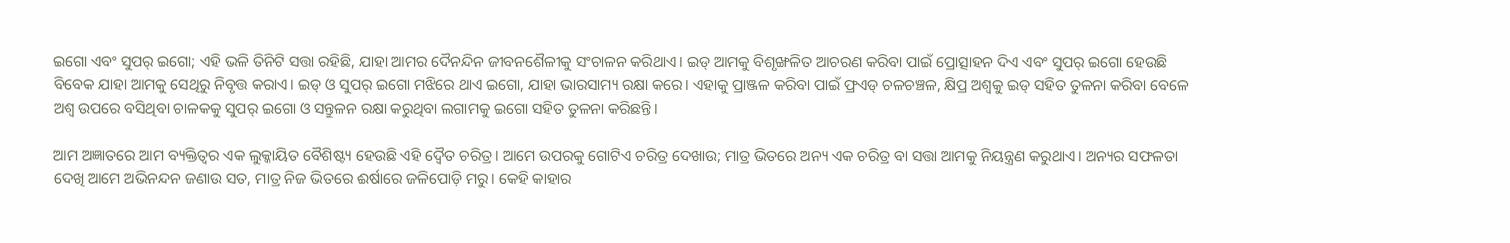ଇଗୋ ଏବଂ ସୁପର୍‌ ଇଗୋ; ଏହି ଭଳି ତିନିଟି ସତ୍ତା ରହିଛି, ଯାହା ଆମର ଦୈନନ୍ଦିନ ଜୀବନଶୈଳୀକୁ ସଂଚାଳନ କରିଥାଏ। ଇଡ୍‌ ଆମକୁ ବିଶୃଙ୍ଖଳିତ ଆଚରଣ କରିବା ପାଇଁ ପ୍ରୋତ୍ସାହନ ଦିଏ ଏବଂ ସୁପର୍‌ ଇଗୋ ହେଉଛି ବିବେକ ଯାହା ଆମକୁ ସେଥିରୁ ନିବୃତ୍ତ କରାଏ। ଇଡ୍‌ ଓ ସୁପର୍‌ ଇଗୋ ମଝିରେ ଥାଏ ଇଗୋ, ଯାହା ଭାରସାମ୍ୟ ରକ୍ଷା କରେ। ଏହାକୁ ପ୍ରାଞ୍ଜଳ କରିବା ପାଇଁ ଫ୍ରଏଡ୍‌ ଚଳଚଞ୍ଚଳ, କ୍ଷିପ୍ର ଅଶ୍ବକୁ ଇଡ୍‌ ସହିତ ତୁଳନା କରିବା ବେଳେ ଅଶ୍ବ ଉପରେ ବସିଥିବା ଚାଳକକୁ ସୁପର୍‌ ଇଗୋ ଓ ସନ୍ତୁଳନ ରକ୍ଷା କରୁଥିବା ଲଗାମକୁ ଇଗୋ ସହିତ ତୁଳନା କରିଛନ୍ତି।

ଆମ ଅଜ୍ଞାତରେ ଆମ ବ୍ୟକ୍ତିତ୍ୱର ଏକ ଲୁକ୍କାୟିତ ବୈଶିଷ୍ଟ୍ୟ ହେଉଛି ଏହି ଦ୍ୱୈତ ଚରିତ୍ର। ଆମେ ଉପରକୁ ଗୋଟିଏ ଚରିତ୍ର ଦେଖାଉ; ମାତ୍ର ଭିତରେ ଅନ୍ୟ ଏକ ଚରିତ୍ର ବା ସତ୍ତା ଆମକୁ ନିୟନ୍ତ୍ରଣ କରୁଥାଏ। ଅନ୍ୟର ସଫଳତା ଦେଖି ଆମେ ଅଭିନନ୍ଦନ ଜଣାଉ ସତ, ମାତ୍ର ନିଜ ଭିତରେ ଈର୍ଷାରେ ଜଳିପୋଡ଼ି ମରୁ। କେହି କାହାର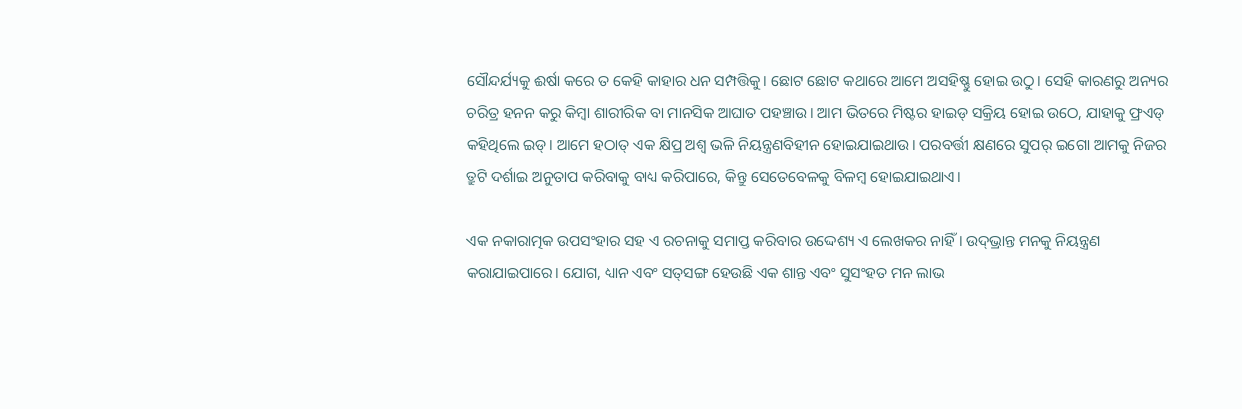ସୌନ୍ଦର୍ଯ୍ୟକୁ ଈର୍ଷା କରେ ତ କେହି କାହାର ଧନ ସମ୍ପତ୍ତିକୁ। ଛୋଟ ଛୋଟ କଥାରେ ଆମେ ଅସହିଷ୍ଣୁ ହୋଇ ଉଠୁ। ସେହି କାରଣରୁ ଅନ୍ୟର ଚରିତ୍ର ହନନ କରୁ କିମ୍ବା ଶାରୀରିକ ବା ମାନସିକ ଆଘାତ ପହଞ୍ଚାଉ। ଆମ ଭିତରେ ମିଷ୍ଟର ହାଇଡ୍‌ ସକ୍ରିୟ ହୋଇ ଉଠେ, ଯାହାକୁ ଫ୍ରଏଡ୍‌ କହିଥିଲେ ଇଡ୍‌। ଆମେ ହଠାତ୍‌ ଏକ କ୍ଷିପ୍ର ଅଶ୍ବ ଭଳି ନିୟନ୍ତ୍ରଣବିହୀନ ହୋଇଯାଇଥାଉ। ପରବର୍ତ୍ତୀ କ୍ଷଣରେ ସୁପର୍‌ ଇଗୋ ଆମକୁ ନିଜର ତ୍ରୁଟି ଦର୍ଶାଇ ଅନୁତାପ କରିବାକୁ ବାଧ୍ୟ କରିପାରେ, କିନ୍ତୁ ସେତେବେଳକୁ ବିଳମ୍ବ ହୋଇଯାଇଥାଏ।

ଏକ ନକାରାତ୍ମକ ଉପସଂହାର ସହ ଏ ରଚନାକୁ ସମାପ୍ତ କରିବାର ଉଦ୍ଦେଶ୍ୟ ଏ ଲେଖକର ନାହିଁ। ଉଦ୍‌ଭ୍ରାନ୍ତ ମନକୁ ନିୟନ୍ତ୍ରଣ କରାଯାଇପାରେ। ଯୋଗ, ଧ୍ୟାନ ଏବଂ ସତ୍‌ସଙ୍ଗ ହେଉଛି ଏକ ଶାନ୍ତ ଏବଂ ସୁସଂହତ ମନ ଲାଭ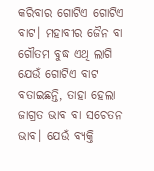କରିବାର ଗୋଟିଏ ଗୋଟିଏ ବାଟ। ମହାବୀର ଜୈନ ବା ଗୌତମ ବୁଦ୍ଧ ଏଥି ଲାଗି ଯେଉଁ ଗୋଟିଏ ବାଟ ବତାଇଛନ୍ତି, ତାହା ହେଲା ଜାଗ୍ରତ ଭାବ ବା ସଚେତନ ଭାବ। ଯେଉଁ ବ୍ୟକ୍ତି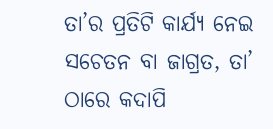ତା’ର ପ୍ରତିଟି କାର୍ଯ୍ୟ ନେଇ ସଚେତନ ବା ଜାଗ୍ରତ, ତା’ ଠାରେ କଦାପି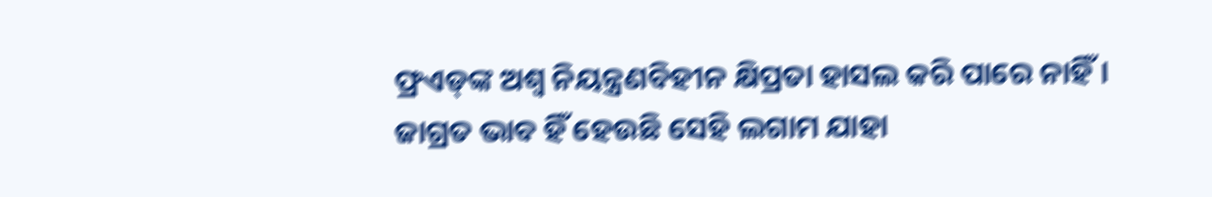ଫ୍ରଏଡ୍‌ଙ୍କ ଅଶ୍ବ ନିୟନ୍ତ୍ରଣବିହୀନ କ୍ଷିପ୍ରତା ହାସଲ କରି ପାରେ ନାହିଁ। ଜାଗ୍ରତ ଭାବ ହିଁ ହେଉଛି ସେହି ଲଗାମ ଯାହା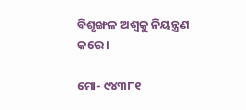ବିଶୃଙ୍ଖଳ ଅଶ୍ବକୁ ନିୟନ୍ତ୍ରଣ କରେ।

ମୋ- ୯୪୩୮୧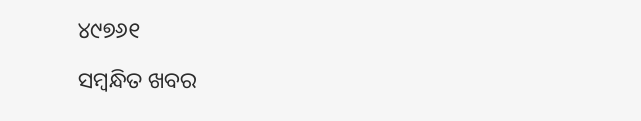୪୯୭୬୧

ସମ୍ବନ୍ଧିତ ଖବର